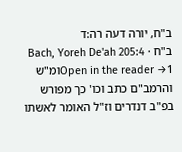ב"ח, יורה דעה רה:ד
ב"ח · Bach, Yoreh De'ah 205:4
Open in the reader →1ומ"ש והרמב"ם כתב וכו' כך מפורש בפ"ב דנדרים וז"ל האומר לאשתו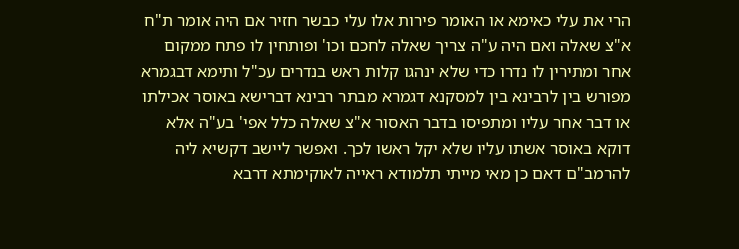הרי את עלי כאימא או האומר פירות אלו עלי כבשר חזיר אם היה אומר ת"ח א"צ שאלה ואם היה ע"ה צריך שאלה לחכם וכו' ופותחין לו פתח ממקום אחר ומתירין לו נדרו כדי שלא ינהגו קלות ראש בנדרים עכ"ל ותימא דבגמרא מפורש בין לרבינא בין למסקנא דגמרא מבתר רבינא דברישא באוסר אכילתו או דבר אחר עליו ומתפיסו בדבר האסור א"צ שאלה כלל אפי' בע"ה אלא דוקא באוסר אשתו עליו שלא יקל ראשו לכך. ואפשר ליישב דקשיא ליה להרמב"ם דאם כן מאי מייתי תלמודא ראייה לאוקימתא דרבא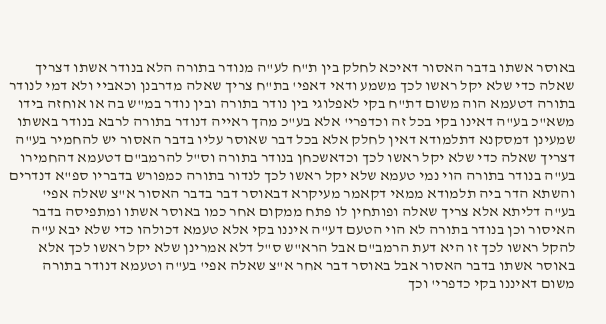באוסר אשתו בדבר האסור דאיכא לחלק בין ת"ח לע"ה מנודר בתורה הלא בנודר אשתו דצריך שאלה כדי שלא יקל ראשו לכך משמע ודאי דאפי' בת"ח צריך שאלה מדרבנן וכאביי ולא דמי לנודר בתורה דטעמא הוה משום דת"ח בקי לאפלוגי בין נודר בתורה ובין נודר במ"ש בה או אוחזה בידו משא"כ בע"ה דאינו בקי בכל זה וכדפרי' אלא בע"כ מהך ראייה דנודר בתורה לרבא בנודר באשתו שמעינן דמסקנא דתלמודא דאין לחלק אלא בכל דבר שאוסר עליו בדבר האסור יש להחמיר בע"ה דצריך שאלה כדי שלא יקל ראשו לכך וכדאשכחן בנודר בתורה וס"ל להרמב"ם דטעמא דהחמירו בע"ה בנודר בתורה הוי נמי טעמא שלא יקל ראשו לכך לנדור בתורה כמפורש בדבריו ספ"א דנדרים והשתא הדר ביה תלמודא ממאי דקאמר מעיקרא דבאוסר דבר בדבר האסור א"צ שאלה אפי' בע"ה דליתא אלא צריך שאלה ופותחין לו פתח ממקום אחר כמו באוסר אשתו ומתפיסה בדבר האיסור וכן בנודר בתורה לא הוי הטעם דע"ה איננו בקי אלא טעמא דכולהו כדי שלא יבא ע"ה להקל ראשו לכך זו היא דעת הרמב"ם אבל הרא"ש ס"ל דלא אמרינן שלא יקל ראשו לכך אלא באוסר אשתו בדבר האסור אבל באוסר דבר אחר א"צ שאלה אפי' בע"ה וטעמא דנודר בתורה משום דאיננו בקי כדפרי' וכך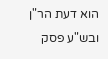הוא דעת הר"ן ובש"ע פסק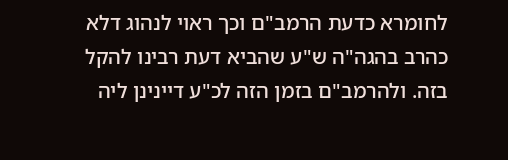לחומרא כדעת הרמב"ם וכך ראוי לנהוג דלא כהרב בהגה"ה ש"ע שהביא דעת רבינו להקל בזה. ולהרמב"ם בזמן הזה לכ"ע דיינינן ליה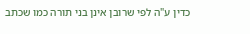כדין ע"ה לפי שרובן אינן בני תורה כמו שכתב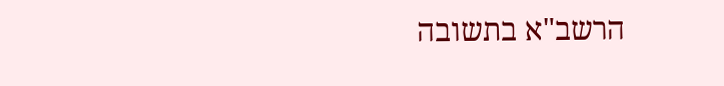הרשב"א בתשובה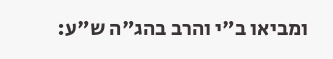ומביאו ב"י והרב בהג"ה ש"ע: